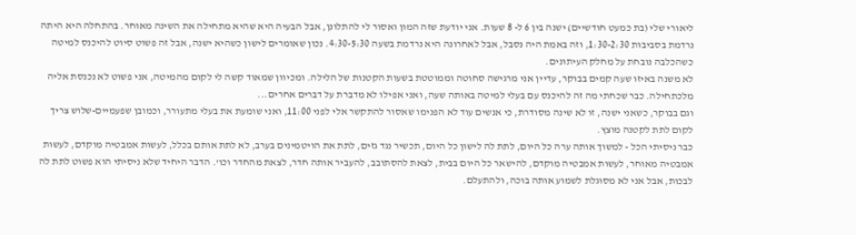ליאורי שלי (בת כמעט חודשיים) ישנה בין 6 ל- 8 שעות. אני יודעת שזה המון ואסור לי להתלונן, אבל הבעיה היא שהיא מתחילה את השינה מאוחר. בהתחלה היא היתה נרדמת בסביבות 1:30-2:30, וזה באמת היה נסבל, אבל לאחרונה היא נרדמת בשעה 4:30-5:30. נכון שאומרים לישון כשהיא ישנה, אבל זה פשוט סיוט להיכנס למיטה כשהכלבה נובחת על מחלק העיתונים.
לא משנה באיזו שעה קמים בבוקר, עדיין אני מרגישה סחוטה וממוטטת בשעות הקטנות של הלילה. ומכיוון שמאוד קשה לי לקום מהמיטה, אני פשוט לא נכנסת אליה מלכתחילה. כבר שכחתי מה זה להיכנס עם בעלי למיטה באותה שעה, ואני אפילו לא מדברת על דברים אחרים...
וגם בבוקר, כשאני ישנה, זו לא שינה מסודרת, כי אנשים עוד לא הפנימו שאסור להתקשר אלי לפני 11:00, ואני שומעת את בעלי מתעורר, וכמובן שפעמיים-שלוש צריך לקום לתת לקטנה מוצץ.
כבר ניסיתי הכל - למשוך אותה ערה כל היום, לתת לה לישון כל היום, תכשיר נגד גזים, לתת את הויטמינים בערב, לא לתת אותם בכלל, לעשות אמבטיה מוקדם, לעשות אמבטיה מאוחר, לעשות אמבטיה מוקדם, להישאר כל היום בבית, לצאת להסתובב, להעביר אותה חדר, לצאת מהחדר וכו'. הדבר היחיד שלא ניסיתי הוא פשוט לתת לה לבכות, אבל אני לא מסוגלת לשמוע אותה בוכה, ולהתעלם.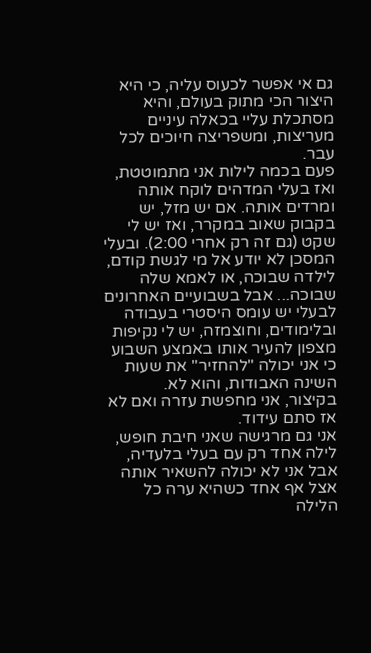גם אי אפשר לכעוס עליה, כי היא היצור הכי מתוק בעולם, והיא מסתכלת עליי בכאלה עיניים מעריצות, ומשפריצה חיוכים לכל עבר.
פעם בכמה לילות אני מתמוטטת, ואז בעלי המדהים לוקח אותה ומרדים אותה. אם יש מזל, יש בקבוק שאוב במקרר, ואז יש לי שקט (גם זה רק אחרי 2:00). ובעלי המסכן לא יודע אל מי לגשת קודם, לילדה שבוכה, או לאמא שלה שבוכה... אבל בשבועיים האחרונים לבעלי יש עומס היסטרי בעבודה ובלימודים, וחוצמזה, יש לי נקיפות מצפון להעיר אותו באמצע השבוע כי אני יכולה "להחזיר" את שעות השינה האבודות, והוא לא.
בקיצור, אני מחפשת עזרה ואם לא אז סתם עידוד.
אני גם מרגישה שאני חיבת חופש, לילה אחד רק עם בעלי בלעדיה, אבל אני לא יכולה להשאיר אותה אצל אף אחד כשהיא ערה כל הלילה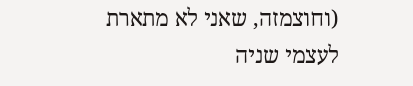(וחוצמזה, שאני לא מתארת לעצמי שניה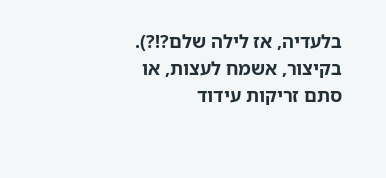בלעדיה, אז לילה שלם?!?).
בקיצור, אשמח לעצות, או סתם זריקות עידוד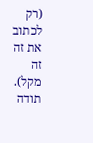(רק לכתוב את זה זה מקל).
תודה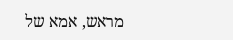מראש, אמא של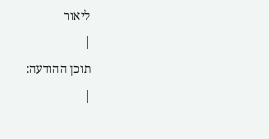ליאור
|
תוכן ההודעה:
|